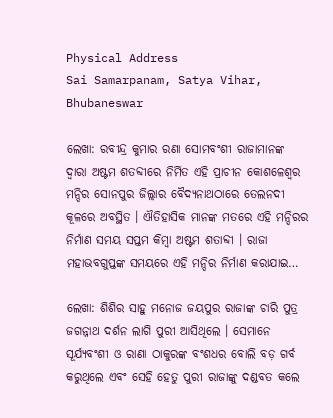Physical Address
Sai Samarpanam, Satya Vihar, Bhubaneswar

ଲେଖା: ରବୀନ୍ଦ୍ର କୁମାର ରଣା ସୋମବଂଶୀ ରାଜାମାନଙ୍କ ଦ୍ଵାରା ଅଷ୍ଟମ ଶତବ୍ଦୀରେ ନିର୍ମିତ ଏହି ପ୍ରାଚୀନ କୋଶଳେଶ୍ୱର ମନ୍ଦିର ସୋନପୁର ଜିଲ୍ଲାର ବୈଦ୍ୟନାଥଠାରେ ତେଲନଦୀ କୂଳରେ ଅବସ୍ଥିତ । ଐତିହାସିକ ମାନଙ୍କ ମତରେ ଏହି ମନ୍ଦିରର ନିର୍ମାଣ ସମୟ ସପ୍ତମ କିମ୍ବା ଅଷ୍ଟମ ଶତାବ୍ଦୀ । ରାଜା ମହାଭବଗୁପ୍ତଙ୍କ ସମୟରେ ଏହି ମନ୍ଦିର ନିର୍ମାଣ କରାଯାଇ…

ଲେଖା: ଶିଶିର ସାହୁ ମନୋଜ ଜୟପୁର ରାଜାଙ୍କ ଚାରି ପୁତ୍ର ଜଗନ୍ନାଥ ଦର୍ଶନ ଲାଗି ପୁରୀ ଆସିଥିଲେ । ସେମାନେ ସୂର୍ଯ୍ୟବଂଶୀ ଓ ରାଣା ଠାକୁରଙ୍କ ବଂଶଧର ବୋଲି ବଡ଼ ଗର୍ବ କରୁଥିଲେ ଏବଂ ସେହି ହେତୁ ପୁରୀ ରାଜାଙ୍କୁ ଦଣ୍ଡବତ କଲେ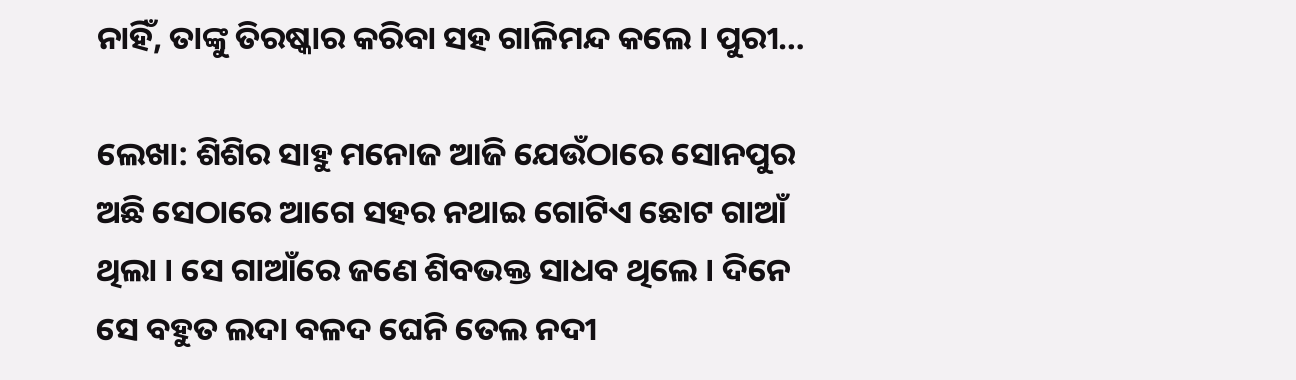ନାହିଁ, ତାଙ୍କୁ ତିରଷ୍କାର କରିବା ସହ ଗାଳିମନ୍ଦ କଲେ । ପୁରୀ…

ଲେଖା: ଶିଶିର ସାହୁ ମନୋଜ ଆଜି ଯେଉଁଠାରେ ସୋନପୁର ଅଛି ସେଠାରେ ଆଗେ ସହର ନଥାଇ ଗୋଟିଏ ଛୋଟ ଗାଆଁ ଥିଲା । ସେ ଗାଆଁରେ ଜଣେ ଶିବଭକ୍ତ ସାଧବ ଥିଲେ । ଦିନେ ସେ ବହୁତ ଲଦା ବଳଦ ଘେନି ତେଲ ନଦୀ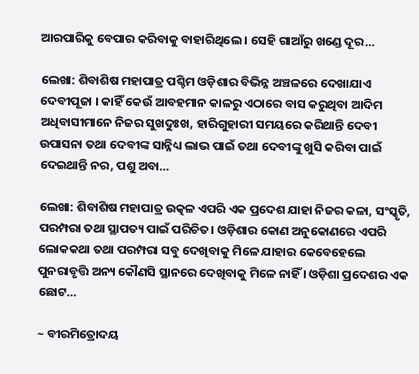ଆରପାରିକୁ ବେପାର କରିବାକୁ ବାହାରିଥିଲେ । ସେହି ଗାଆଁରୁ ଖଣ୍ଡେ ଦୂର…

ଲେଖା: ଶିବାଶିଷ ମହାପାତ୍ର ପଶ୍ଚିମ ଓଡ଼ିଶାର ବିଭିନ୍ନ ଅଞ୍ଚଳରେ ଦେଖାଯାଏ ଦେବୀପୂଜା । କାହିଁ କେଉଁ ଆବହମାନ କାଳରୁ ଏଠାରେ ବାସ କରୁଥିବା ଆଦିମ ଅଧିବାସୀମାନେ ନିଜର ସୁଖଦୁଃଖ, ହାରିଗୁହାରୀ ସମୟରେ କରିଥାନ୍ତି ଦେବୀ ଉପାସନା ତଥା ଦେବୀଙ୍କ ସାନ୍ନିଧ୍ୟ ଲାଭ ପାଇଁ ତଥା ଦେବୀଙ୍କୁ ଖୁସି କରିବା ପାଇଁ ଦେଇଥାନ୍ତି ନର, ପଶୁ ଅବା…

ଲେଖା: ଶିବାଶିଷ ମହାପାତ୍ର ଉତ୍କଳ ଏପରି ଏକ ପ୍ରଦେଶ ଯାହା ନିଜର କଳା, ସଂସ୍କୃତି, ପରମ୍ପରା ତଥା ସ୍ଥାପତ୍ୟ ପାଇଁ ପରିଚିତ। ଓଡ଼ିଶାର କୋଣ ଅନୁକୋଣରେ ଏପରି ଲୋକକଥା ତଥା ପରମ୍ପରା ସବୁ ଦେଖିବାକୁ ମିଳେ ଯାହାର କେବେହେଲେ ପୁନରାବୃତ୍ତି ଅନ୍ୟ କୌଣସି ସ୍ଥାନରେ ଦେଖିବାକୁ ମିଳେ ନାହିଁ । ଓଡ଼ିଶା ପ୍ରଦେଶର ଏକ ଛୋଟ…

~ ବୀରମିତ୍ରୋଦୟ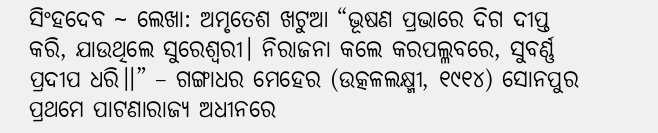ସିଂହଦେବ ~ ଲେଖା: ଅମୃତେଶ ଖଟୁଆ “ଭୂଷଣ ପ୍ରଭାରେ ଦିଗ ଦୀପ୍ତ କରି, ଯାଉଥିଲେ ସୁରେଶ୍ଵରୀ। ନିରାଜନା କଲେ କରପଲ୍ଳବରେ, ସୁବର୍ଣ୍ଣ ପ୍ରଦୀପ ଧରି।।” – ଗଙ୍ଗାଧର ମେହେର (ଉତ୍କଳଲକ୍ଷ୍ମୀ, ୧୯୧୪) ସୋନପୁର ପ୍ରଥମେ ପାଟଣାରାଜ୍ୟ ଅଧୀନରେ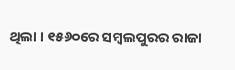ଥିଲା । ୧୫୬୦ରେ ସମ୍ୱଲପୁରର ରାଜା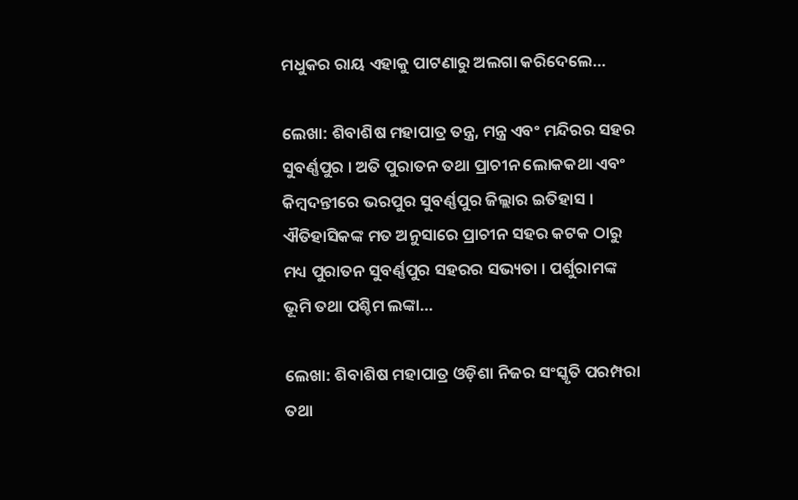ମଧୁକର ରାୟ ଏହାକୁ ପାଟଣାରୁ ଅଲଗା କରିଦେଲେ…

ଲେଖା: ଶିବାଶିଷ ମହାପାତ୍ର ତନ୍ତ୍ର, ମନ୍ତ୍ର ଏବଂ ମନ୍ଦିରର ସହର ସୁବର୍ଣ୍ଣପୁର । ଅତି ପୁରାତନ ତଥା ପ୍ରାଚୀନ ଲୋକକଥା ଏବଂ କିମ୍ବଦନ୍ତୀରେ ଭରପୁର ସୁବର୍ଣ୍ଣପୁର ଜିଲ୍ଲାର ଇତିହାସ । ଐତିହାସିକଙ୍କ ମତ ଅନୁସାରେ ପ୍ରାଚୀନ ସହର କଟକ ଠାରୁ ମଧ୍ୟ ପୁରାତନ ସୁବର୍ଣ୍ଣପୁର ସହରର ସଭ୍ୟତା । ପର୍ଶୁରାମଙ୍କ ଭୂମି ତଥା ପଶ୍ଚିମ ଲଙ୍କା…

ଲେଖା: ଶିବାଶିଷ ମହାପାତ୍ର ଓଡ଼ିଶା ନିଜର ସଂସ୍କୃତି ପରମ୍ପରା ତଥା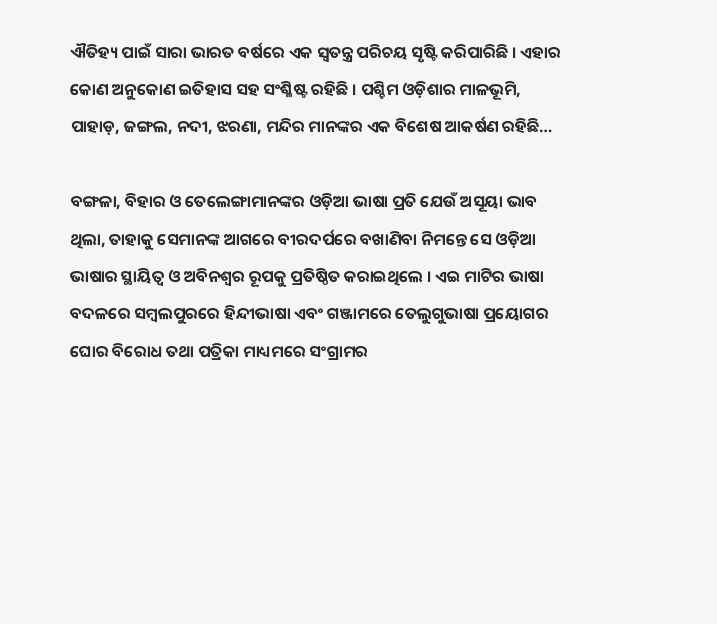ଐତିହ୍ୟ ପାଇଁ ସାରା ଭାରତ ବର୍ଷରେ ଏକ ସ୍ବତନ୍ତ୍ର ପରିଚୟ ସୃଷ୍ଟି କରିପାରିଛି । ଏହାର କୋଣ ଅନୁକୋଣ ଇତିହାସ ସହ ସଂଶ୍ଳିଷ୍ଟ ରହିଛି । ପଶ୍ଚିମ ଓଡ଼ିଶାର ମାଳଭୂମି, ପାହାଡ଼, ଜଙ୍ଗଲ, ନଦୀ, ଝରଣା, ମନ୍ଦିର ମାନଙ୍କର ଏକ ବିଶେଷ ଆକର୍ଷଣ ରହିଛି…

ବଙ୍ଗଳା, ବିହାର ଓ ତେଲେଙ୍ଗାମାନଙ୍କର ଓଡ଼ିଆ ଭାଷା ପ୍ରତି ଯେଉଁ ଅସୂୟା ଭାବ ଥିଲା, ତାହାକୁ ସେମାନଙ୍କ ଆଗରେ ବୀରଦର୍ପରେ ବଖାଣିବା ନିମନ୍ତେ ସେ ଓଡ଼ିଆ ଭାଷାର ସ୍ଥାୟିତ୍ୱ ଓ ଅବିନଶ୍ୱର ରୂପକୁ ପ୍ରତିଷ୍ଠିତ କରାଇଥିଲେ । ଏଇ ମାଟିର ଭାଷା ବଦଳରେ ସମ୍ବଲପୁରରେ ହିନ୍ଦୀଭାଷା ଏବଂ ଗଞ୍ଜାମରେ ତେଲୁଗୁଭାଷା ପ୍ରୟୋଗର ଘୋର ବିରୋଧ ତଥା ପତ୍ରିକା ମାଧ୍ୟମରେ ସଂଗ୍ରାମର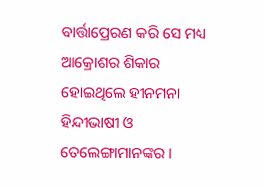ବାର୍ତ୍ତାପ୍ରେରଣ କରି ସେ ମଧ୍ୟ ଆକ୍ରୋଶର ଶିକାର ହୋଇଥିଲେ ହୀନମନା ହିନ୍ଦୀଭାଷୀ ଓ ତେଲେଙ୍ଗାମାନଙ୍କର ।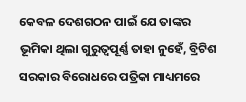କେବଳ ଦେଶଗଠନ ପାଇଁ ଯେ ତାଙ୍କର ଭୂମିକା ଥିଲା ଗୁରୁତ୍ଵପୂର୍ଣ୍ଣ ତାହା ନୁହେଁ, ବ୍ରିଟିଶ ସରକାର ବିରୋଧରେ ପତ୍ରିକା ମାଧ୍ୟମରେ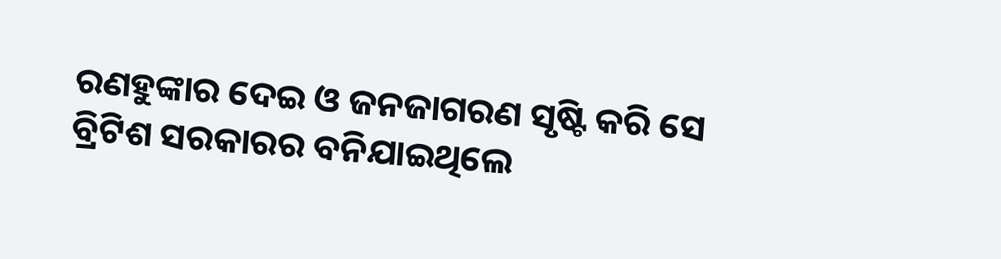ରଣହୁଙ୍କାର ଦେଇ ଓ ଜନଜାଗରଣ ସୃଷ୍ଟି କରି ସେ ବ୍ରିଟିଶ ସରକାରର ବନିଯାଇଥିଲେ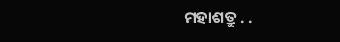ମହାଶତ୍ରୁ . .